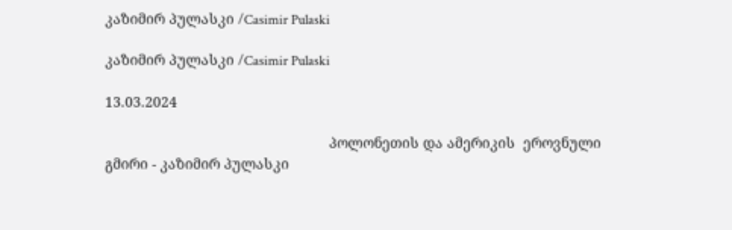კაზიმირ პულასკი /Casimir Pulaski

კაზიმირ პულასკი /Casimir Pulaski

13.03.2024

                                                        პოლონეთის და ამერიკის  ეროვნული გმირი - კაზიმირ პულასკი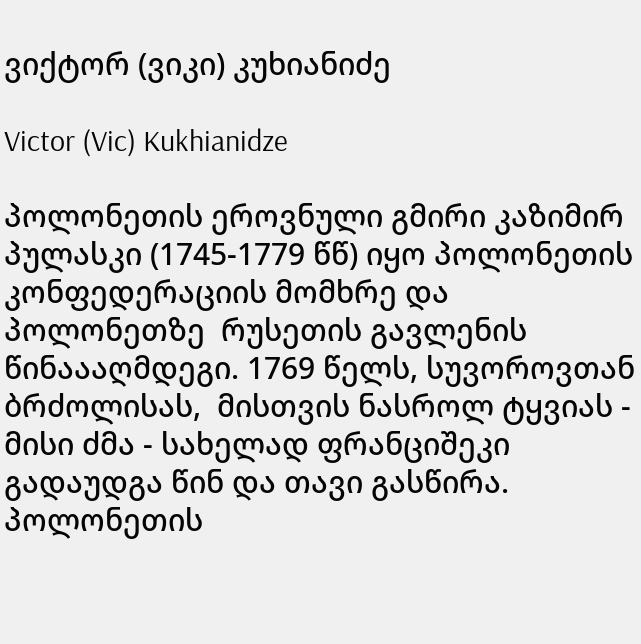ვიქტორ (ვიკი) კუხიანიძე

Victor (Vic) Kukhianidze

პოლონეთის ეროვნული გმირი კაზიმირ პულასკი (1745-1779 წწ) იყო პოლონეთის კონფედერაციის მომხრე და პოლონეთზე  რუსეთის გავლენის წინაააღმდეგი. 1769 წელს, სუვოროვთან  ბრძოლისას,  მისთვის ნასროლ ტყვიას - მისი ძმა - სახელად ფრანციშეკი  გადაუდგა წინ და თავი გასწირა. პოლონეთის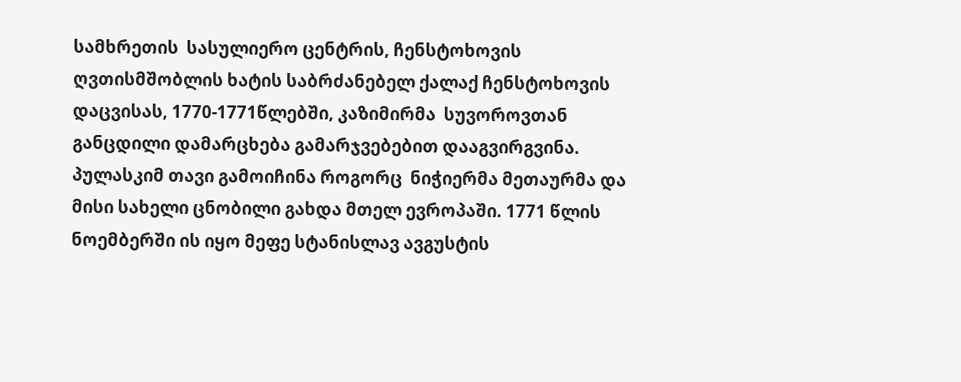სამხრეთის  სასულიერო ცენტრის, ჩენსტოხოვის ღვთისმშობლის ხატის საბრძანებელ ქალაქ ჩენსტოხოვის დაცვისას, 1770-1771წლებში, კაზიმირმა  სუვოროვთან განცდილი დამარცხება გამარჯვებებით დააგვირგვინა. პულასკიმ თავი გამოიჩინა როგორც  ნიჭიერმა მეთაურმა და მისი სახელი ცნობილი გახდა მთელ ევროპაში. 1771 წლის ნოემბერში ის იყო მეფე სტანისლავ ავგუსტის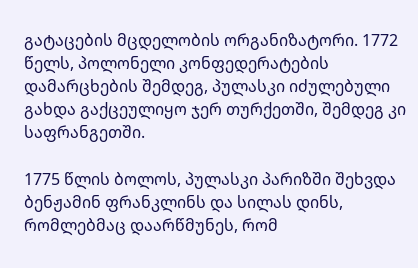გატაცების მცდელობის ორგანიზატორი. 1772 წელს, პოლონელი კონფედერატების დამარცხების შემდეგ, პულასკი იძულებული გახდა გაქცეულიყო ჯერ თურქეთში, შემდეგ კი საფრანგეთში.

1775 წლის ბოლოს, პულასკი პარიზში შეხვდა ბენჟამინ ფრანკლინს და სილას დინს, რომლებმაც დაარწმუნეს, რომ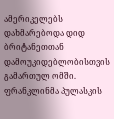ამერიკელებს დახმარებოდა დიდ ბრიტანეთთან დამოუკიდებლობისთვის გამართულ ომში. ფრანკლინმა პულასკის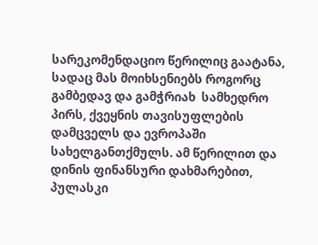სარეკომენდაციო წერილიც გაატანა, სადაც მას მოიხსენიებს როგორც გამბედავ და გამჭრიახ  სამხედრო პირს, ქვეყნის თავისუფლების დამცველს და ევროპაში სახელგანთქმულს. ამ წერილით და  დინის ფინანსური დახმარებით, პულასკი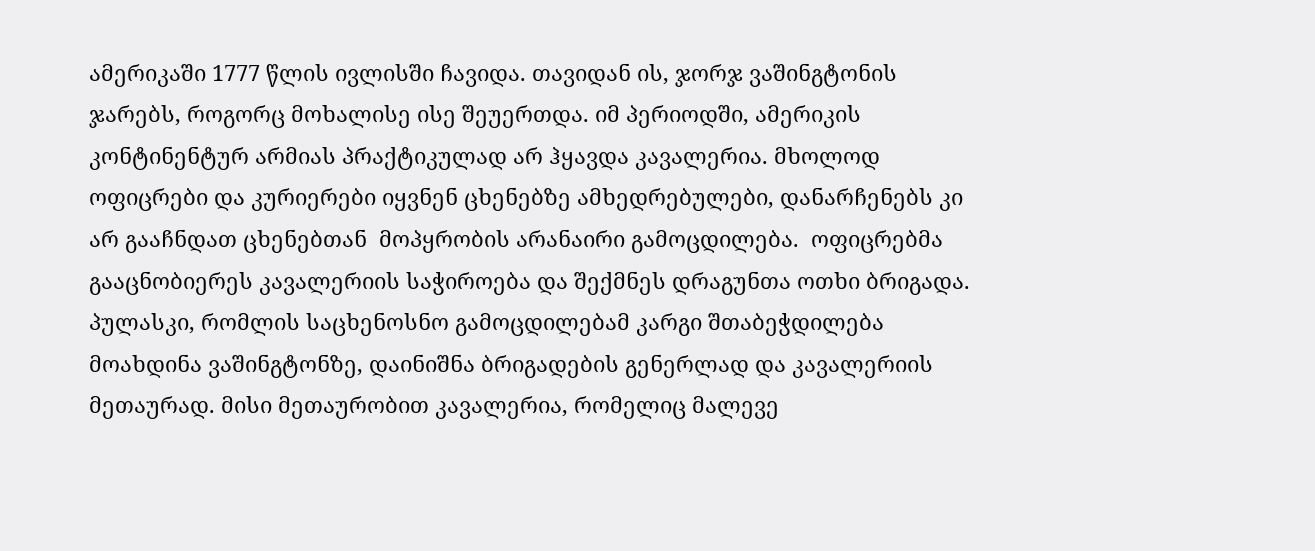ამერიკაში 1777 წლის ივლისში ჩავიდა. თავიდან ის, ჯორჯ ვაშინგტონის ჯარებს, როგორც მოხალისე ისე შეუერთდა. იმ პერიოდში, ამერიკის კონტინენტურ არმიას პრაქტიკულად არ ჰყავდა კავალერია. მხოლოდ ოფიცრები და კურიერები იყვნენ ცხენებზე ამხედრებულები, დანარჩენებს კი არ გააჩნდათ ცხენებთან  მოპყრობის არანაირი გამოცდილება.  ოფიცრებმა გააცნობიერეს კავალერიის საჭიროება და შექმნეს დრაგუნთა ოთხი ბრიგადა. პულასკი, რომლის საცხენოსნო გამოცდილებამ კარგი შთაბეჭდილება მოახდინა ვაშინგტონზე, დაინიშნა ბრიგადების გენერლად და კავალერიის მეთაურად. მისი მეთაურობით კავალერია, რომელიც მალევე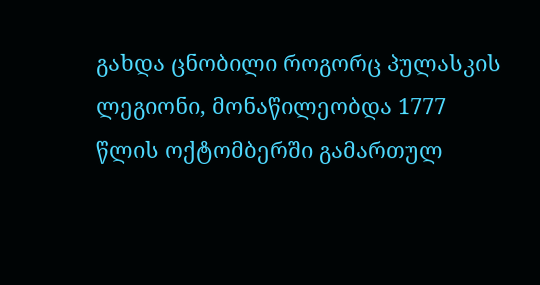გახდა ცნობილი როგორც პულასკის ლეგიონი, მონაწილეობდა 1777 წლის ოქტომბერში გამართულ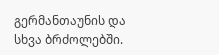გერმანთაუნის და სხვა ბრძოლებში.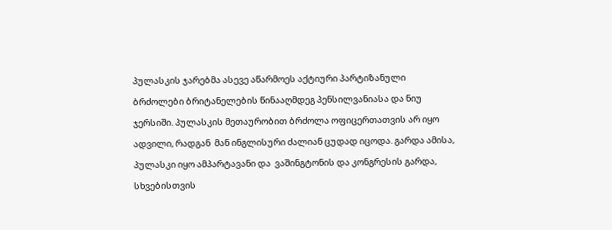პულასკის ჯარებმა ასევე აწარმოეს აქტიური პარტიზანული ბრძოლები ბრიტანელების წინააღმდეგ პენსილვანიასა და ნიუ ჯერსიში. პულასკის მეთაურობით ბრძოლა ოფიცერთათვის არ იყო ადვილი, რადგან  მან ინგლისური ძალიან ცუდად იცოდა. გარდა ამისა, პულასკი იყო ამპარტავანი და  ვაშინგტონის და კონგრესის გარდა, სხვებისთვის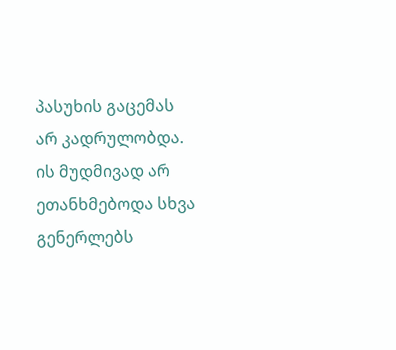პასუხის გაცემას  არ კადრულობდა.  ის მუდმივად არ ეთანხმებოდა სხვა გენერლებს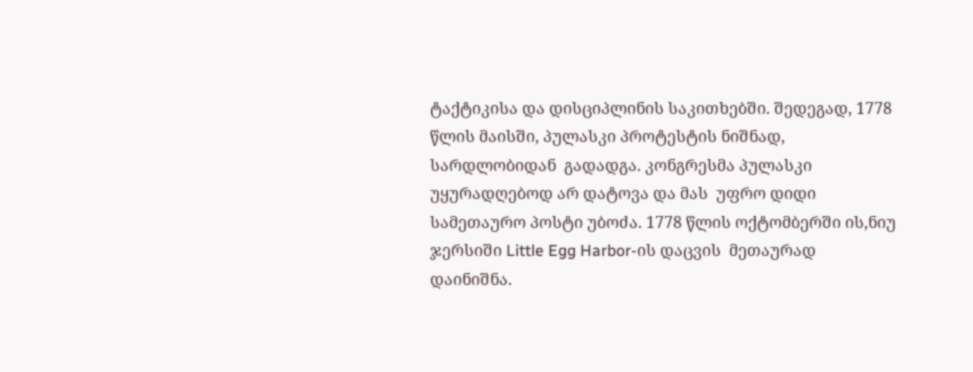ტაქტიკისა და დისციპლინის საკითხებში. შედეგად, 1778 წლის მაისში, პულასკი პროტესტის ნიშნად, სარდლობიდან  გადადგა. კონგრესმა პულასკი უყურადღებოდ არ დატოვა და მას  უფრო დიდი სამეთაურო პოსტი უბოძა. 1778 წლის ოქტომბერში ის,ნიუ ჯერსიში Little Egg Harbor-ის დაცვის  მეთაურად დაინიშნა.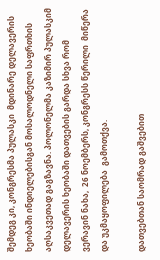შემდეგ კი, კონგრესმა პულასკი  მდინარე დელავერის ხეობაში ინდიელებისგან მოსალოდნელი საფრთხის აღსაკვეთად გაგზავნა. პოლონელმა კაზიმირ პულასკიმ დელავერის ხეობაში დათვების გარდა სხვა რომ  ვერავინ ნახა,  26 ნოემბერს, კონგრესს წერილი  მიწერა  და უკმაყოფილება  გამოთქვა.

დათვებთან საომრად გაშვებით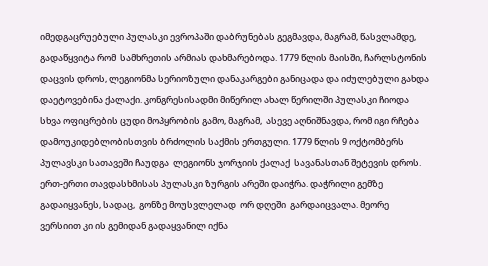იმედგაცრუებული პულასკი ევროპაში დაბრუნებას გეგმავდა, მაგრამ, წასვლამდე, გადაწყვიტა რომ  სამხრეთის არმიას დახმარებოდა. 1779 წლის მაისში, ჩარლსტონის დაცვის დროს, ლეგიონმა სერიოზული დანაკარგები განიცადა და იძულებული გახდა დაეტოვებინა ქალაქი. კონგრესისადმი მიწერილ ახალ წერილში პულასკი ჩიოდა სხვა ოფიცრების ცუდი მოპყრობის გამო, მაგრამ,  ასევე აღნიშნავდა, რომ იგი რჩება დამოუკიდებლობისთვის ბრძოლის საქმის ერთგული. 1779 წლის 9 ოქტომბერს პულავსკი სათავეში ჩაუდგა  ლეგიონს ჯორჯიის ქალაქ  სავანასთან შეტევის დროს.   ერთ-ერთი თავდასხმისას პულასკი ზურგის არეში დაიჭრა. დაჭრილი გემზე გადაიყვანეს, სადაც,  გონზე მოუსვლელად  ორ დღეში  გარდაიცვალა. მეორე ვერსიით კი ის გემიდან გადაყვანილ იქნა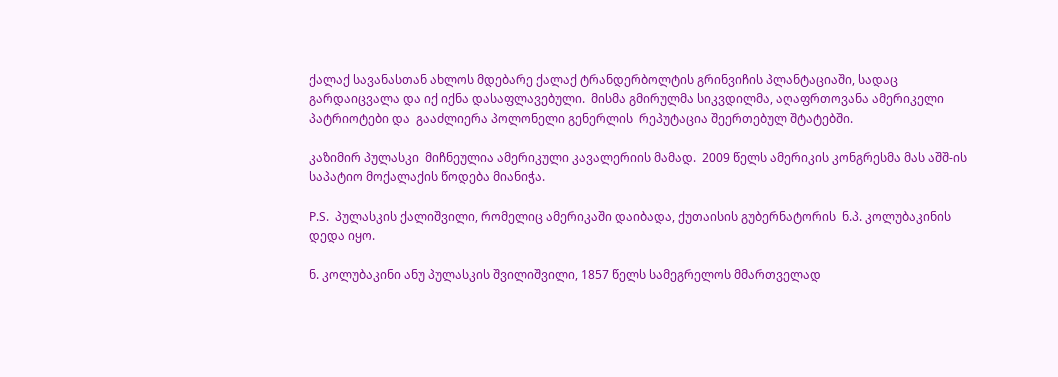ქალაქ სავანასთან ახლოს მდებარე ქალაქ ტრანდერბოლტის გრინვიჩის პლანტაციაში, სადაც გარდაიცვალა და იქ იქნა დასაფლავებული.  მისმა გმირულმა სიკვდილმა, აღაფრთოვანა ამერიკელი პატრიოტები და  გააძლიერა პოლონელი გენერლის  რეპუტაცია შეერთებულ შტატებში.

კაზიმირ პულასკი  მიჩნეულია ამერიკული კავალერიის მამად.  2009 წელს ამერიკის კონგრესმა მას აშშ-ის საპატიო მოქალაქის წოდება მიანიჭა.

P.S.  პულასკის ქალიშვილი, რომელიც ამერიკაში დაიბადა, ქუთაისის გუბერნატორის  ნ.პ. კოლუბაკინის დედა იყო.

ნ. კოლუბაკინი ანუ პულასკის შვილიშვილი, 1857 წელს სამეგრელოს მმართველად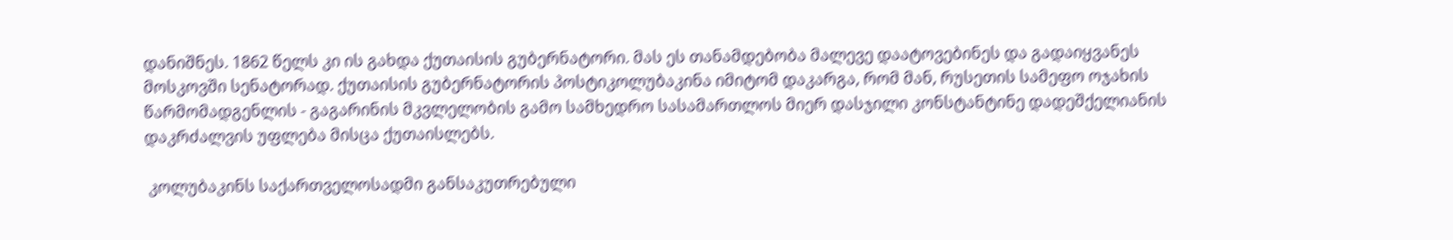დანიშნეს. 1862 წელს კი ის გახდა ქუთაისის გუბერნატორი. მას ეს თანამდებობა მალევე დაატოვებინეს და გადაიყვანეს მოსკოვში სენატორად. ქუთაისის გუბერნატორის პოსტიკოლუბაკინა იმიტომ დაკარგა, რომ მან, რუსეთის სამეფო ოჯახის წარმომადგენლის - გაგარინის მკვლელობის გამო სამხედრო სასამართლოს მიერ დასჯილი კონსტანტინე დადეშქელიანის დაკრძალვის უფლება მისცა ქუთაისლებს.

 კოლუბაკინს საქართველოსადმი განსაკუთრებული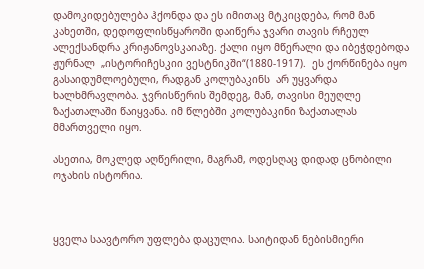დამოკიდებულება ჰქონდა და ეს იმითაც მტკიცდება, რომ მან  კახეთში, დედოფლისწყაროში დაიწერა ჯვარი თავის რჩეულ ალექსანდრა კრიჟანოვსკაიაზე. ქალი იყო მწერალი და იბეჭდებოდა ჟურნალ  „ისტორიჩესკიი ვესტნიკში“(1880-1917).  ეს ქორწინება იყო გასაიდუმლოებული, რადგან კოლუბაკინს  არ უყვარდა ხალხმრავლობა. ჯვრისწერის შემდეგ, მან, თავისი მეუღლე ზაქათალაში წაიყვანა. იმ წლებში კოლუბაკინი ზაქათალას მმართველი იყო.

ასეთია, მოკლედ აღწერილი, მაგრამ, ოდესღაც დიდად ცნობილი ოჯახის ისტორია.



ყველა საავტორო უფლება დაცულია. საიტიდან ნებისმიერი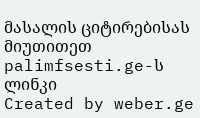მასალის ციტირებისას მიუთითეთ palimfsesti.ge-ს ლინკი
Created by weber.ge